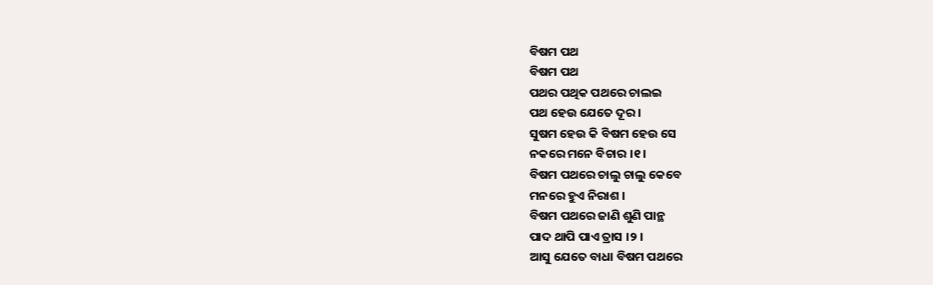ବିଷମ ପଥ
ବିଷମ ପଥ
ପଥର ପଥିକ ପଥରେ ଚାଲଇ
ପଥ ହେଉ ଯେତେ ଦୂର ।
ସୁଷମ ହେଉ କି ବିଷମ ହେଉ ସେ
ନକରେ ମନେ ବିଚାର ।୧।
ବିଷମ ପଥରେ ଚାଲୁ ଚାଲୁ କେବେ
ମନରେ ହୁଏ ନିରାଶ ।
ବିଷମ ପଥରେ ଜାଣି ଶୁଣି ପାନ୍ଥ
ପାଦ ଥାପି ପାଏ ତ୍ରାସ ।୨ ।
ଆସୁ ଯେତେ ବାଧା ବିଷମ ପଥରେ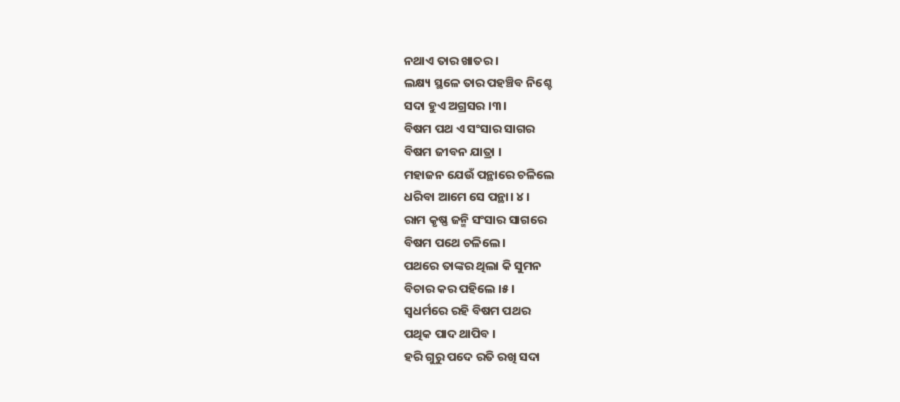ନଥାଏ ତାର ଖାତର ।
ଲକ୍ଷ୍ୟ ସ୍ଥଳେ ତାର ପହଞ୍ଚିବ ନିଶ୍ଚେ
ସଦା ହୁଏ ଅଗ୍ରସର ।୩।
ବିଷମ ପଥ ଏ ସଂସାର ସାଗର
ବିଷମ ଜୀବନ ଯାତ୍ରା ।
ମହାଜନ ଯେଉଁ ପନ୍ଥାରେ ଚଳିଲେ
ଧରିବା ଆମେ ସେ ପନ୍ଥା। ୪।
ରାମ କୃଷ୍ଣ ଜନ୍ମି ସଂସାର ସାଗରେ
ବିଷମ ପଥେ ଚଳିଲେ ।
ପଥରେ ତାଙ୍କର ଥିଲା କି ସୁମନ
ବିଚାର କର ପହିଲେ ।୫।
ସ୍ବଧର୍ମରେ ରହି ବିଷମ ପଥର
ପଥିକ ପାଦ ଥାପିବ ।
ହରି ଗୁରୁ ପଦେ ରତି ରଖି ସଦା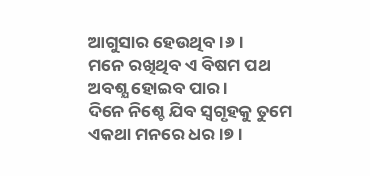ଆଗୁସାର ହେଉଥିବ ।୬।
ମନେ ରଖିଥିବ ଏ ବିଷମ ପଥ
ଅବଶ୍ଯ ହୋଇବ ପାର ।
ଦିନେ ନିଶ୍ଚେ ଯିବ ସ୍ୱଗୃହକୁ ତୁମେ
ଏକଥା ମନରେ ଧର ।୭।